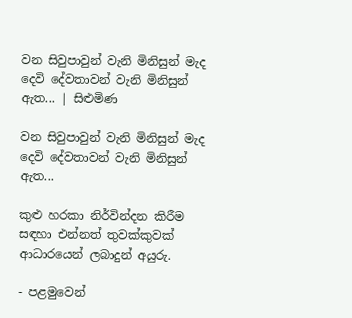වන සිවුපාවුන් වැනි මිනිසුන් මැද දෙවි දේවතාවන් වැනි මිනිසුන් ඇත... | සිළුමිණ

වන සිවුපාවුන් වැනි මිනිසුන් මැද දෙවි දේවතාවන් වැනි මිනිසුන් ඇත...

කුළු හරකා නිර්වින්දන කිරීම සඳහා එන්නත් තුවක්කුවක් ආධාරයෙන් ලබාදුන් අයුරු.

- පළමුවෙන්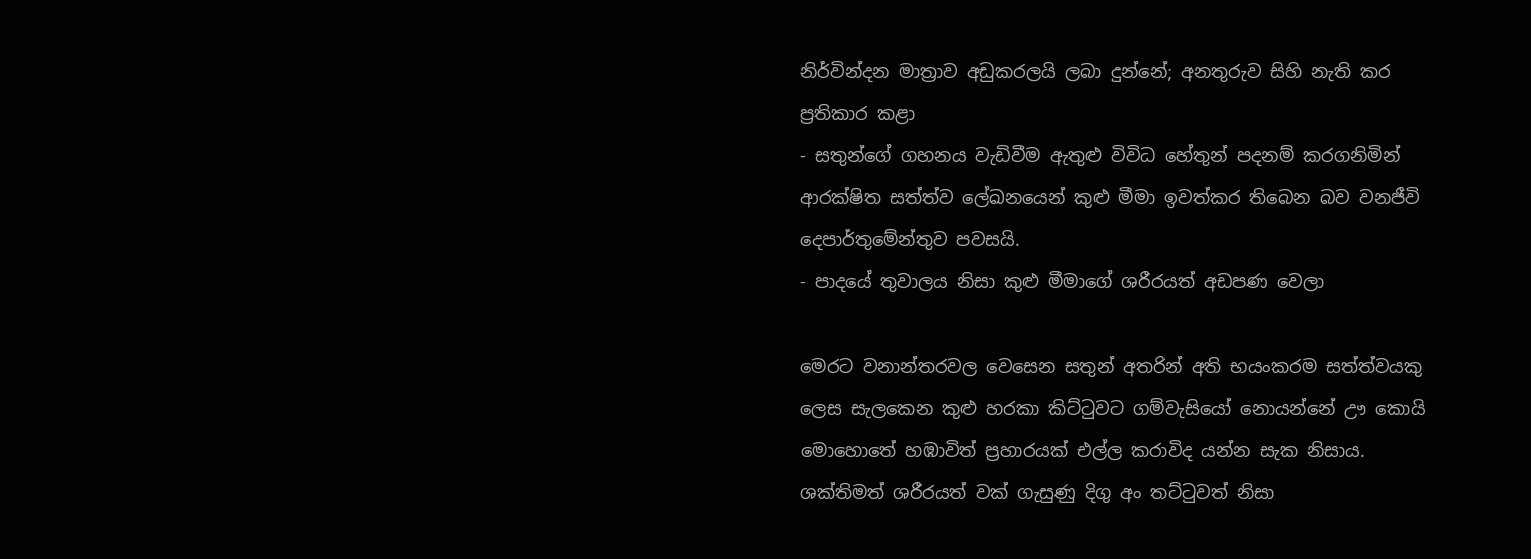නිර්වින්දන මාත්‍රාව අඩුකරලයි ලබා දුන්නේ; අනතුරුව සිහි නැති කර ප්‍රතිකාර කළා
- සතුන්ගේ ගහනය වැඩිවීම ඇතුළු විවිධ හේතුන් පදනම් කරගනිමින් ආරක්ෂිත සත්ත්ව ලේඛනයෙන් කුළු මීමා ඉවත්කර තිබෙන බව වනජීවි දෙපාර්තුමේන්තුව පවසයි.
- පාදයේ තුවාලය නිසා කුළු මීමාගේ ශරීරයත් අඩපණ වෙලා

මෙරට වනාන්තරවල වෙසෙන සතුන් අතරින් අති භයංකරම සත්ත්වයකු ලෙස සැලකෙන කුළු හරකා කිට්ටුවට ගම්වැසියෝ නොයන්නේ ඌ කොයි මොහොතේ හඹාවිත් ප්‍රහාරයක් එල්ල කරාවිද යන්න සැක නිසාය. ශක්තිමත් ශරීරයත් වක් ගැසුණු දිගු අං තට්ටුවත් නිසා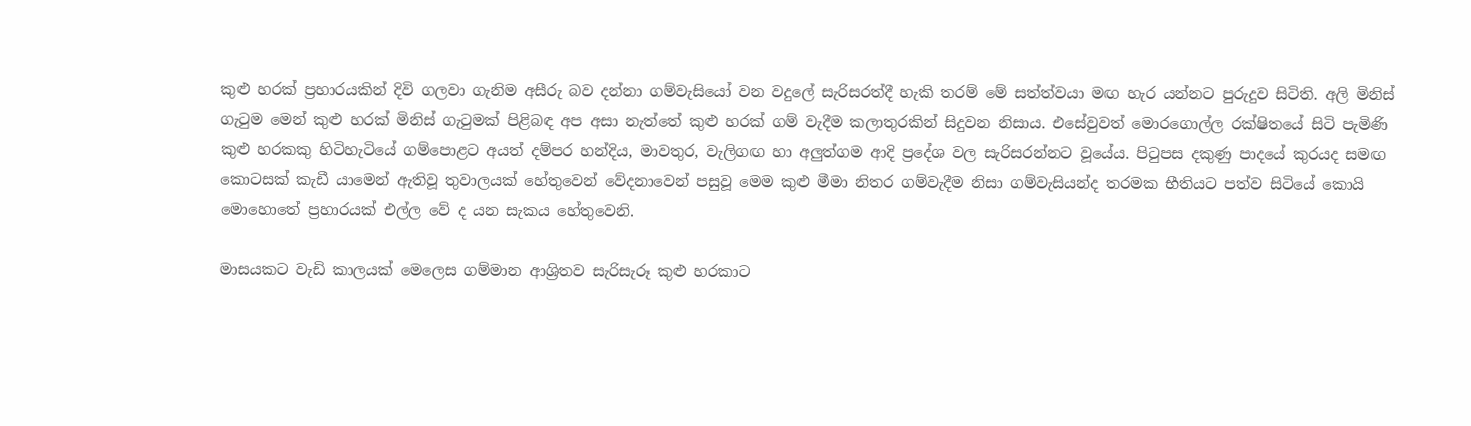කුළු හරක් ප්‍රහාරයකින් දිවි ගලවා ගැනිම අසීරු බව දන්නා ගම්වැසියෝ වන වදුලේ සැරිසරත්දී හැකි තරම් මේ සත්ත්වයා මඟ හැර යන්නට පුරුදුව සිටිති. අලි මිනිස් ගැටුම මෙන් කුළු හරක් මිනිස් ගැටුමක් පිළිබඳ අප අසා නැත්තේ කුළු හරක් ගම් වැදීම කලාතුරකින් සිදුවන නිසාය. එසේවුවත් මොරගොල්ල රක්ෂිතයේ සිටි පැමිණි කුළු හරකකු හිටිහැටියේ ගම්පොළට අයත් දම්පර හන්දිය, මාවතුර, වැලිගඟ හා අලුත්ගම ආදි ප්‍රදේශ වල සැරිසරන්නට වූයේය. පිටුපස දකුණු පාදයේ කුරයද සමඟ කොටසක් කැඩී යාමෙන් ඇතිවූ තුවාලයක් හේතුවෙන් වේදනාවෙන් පසුවූ මෙම කුළු මීමා නිතර ගම්වැදීම නිසා ගම්වැසියන්ද තරමක භීතියට පත්ව සිටියේ කොයි මොහොතේ ප්‍රහාරයක් එල්ල වේ ද යන සැකය හේතුවෙනි.

මාසයකට වැඩි කාලයක් මෙලෙස ගම්මාන ආශ්‍රිතව සැරිසැරූ කුළු හරකාට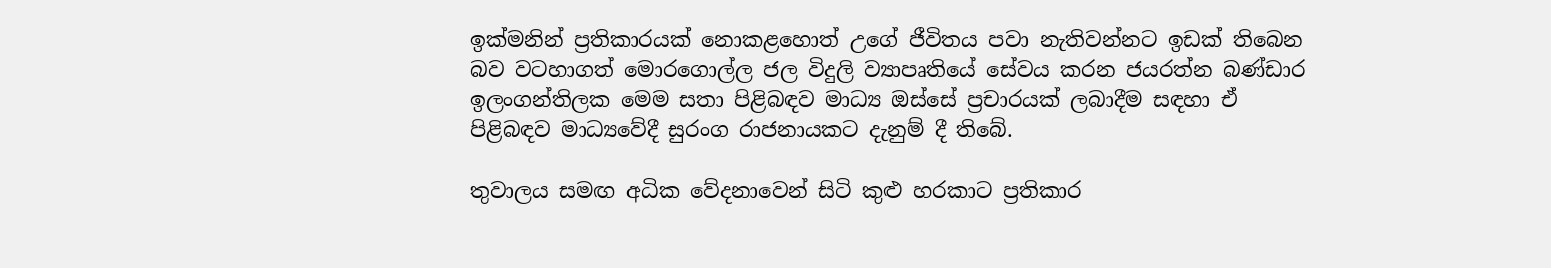ඉක්මනින් ප්‍රතිකාරයක් නොකළහොත් උගේ ජීවිතය පවා නැතිවන්නට ඉඩක් තිබෙන බව වටහාගත් මොරගොල්ල ජල විදුලි ව්‍යාපෘතියේ සේවය කරන ජයරත්න බණ්ඩාර ඉලංගන්තිලක මෙම සතා පිළිබඳව මාධ්‍ය ඔස්සේ ප්‍රචාරයක් ලබාදීම සඳහා ඒ පිළිබඳව මාධ්‍යවේදී සුරංග රාජනායකට දැනුම් දී තිබේ.

තුවාලය සමඟ අධික වේදනාවෙන් සිටි කුළු හරකාට ප්‍රතිකාර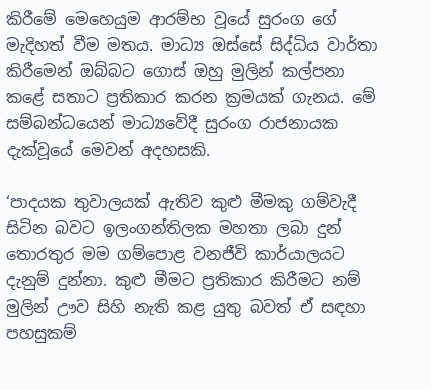කිරීමේ මෙහෙයුම ආරම්භ වූයේ සුරංග ගේ මැදිහත් වීම මතය. මාධ්‍ය ඔස්සේ සිද්ධිය වාර්තා කිරීමෙන් ඔබ්බට ගොස් ඔහු මුලින් කල්පනා කළේ සතාට ප්‍රතිකාර කරන ක්‍රමයක් ගැනය. මේ සම්බන්ධයෙන් මාධ්‍යවේදී සුරංග රාජනායක දැක්වූයේ මෙවන් අදහසකි.

‘පාදයක තුවාලයක් ඇතිව කුළු මීමකු ගම්වැදී සිටින බවට ඉලංගන්තිලක මහතා ලබා දුන් තොරතුර මම ගම්පොළ වනජීවි කාර්යාලයට දැනුම් දුන්නා. කුළු මීමට ප්‍රතිකාර කිරීමට නම් මුලින් ඌව සිහි නැති කළ යුතු බවත් ඒ සඳහා පහසුකම්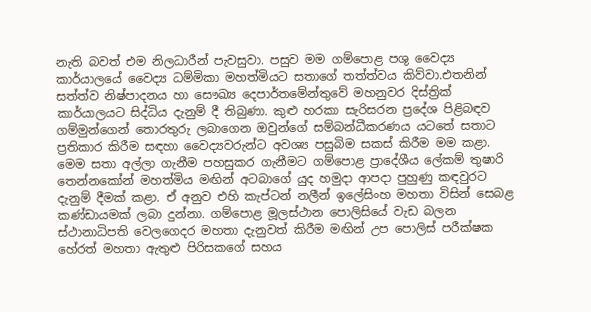නැති බවත් එම නිලධාරීන් පැවසුවා. පසුව මම ගම්පොළ පශු වෛද්‍ය කාර්යාලයේ වෛද්‍ය ධම්මිකා මහත්මියට සතාගේ තත්ත්වය කිව්වා.එතනින් සත්ත්ව නිෂ්පාදනය හා සෞඛ්‍ය දෙපාර්තමේන්තුවේ මහනුවර දිස්ත්‍රික් කාර්යාලයට සිද්ධිය දැනුම් දී තිබුණා. කුළු හරකා සැරිසරන ප්‍රදේශ පිළිබඳව ගම්මුන්ගෙන් තොරතුරු ලබාගෙන ඔවුන්ගේ සම්බන්ධීකරණය යටතේ සතාට ප්‍රතිකාර කිරීම සඳහා වෛද්‍යවරුන්ට අවශ්‍ය පසුබිම සකස් කිරීම මම කළා. මෙම සතා අල්ලා ගැනීම පහසුකර ගැනීමට ගම්පොළ ප්‍රාදේශීය ලේකම් තුෂාරි තෙන්නකෝන් මහත්මිය මඟින් අටබාගේ යුද හමුදා ආපදා පුහුණු කඳවුරට දැනුම් දීමක් කළා. ඒ අනුව එහි කැප්ටන් නලීන් ඉලේසිංහ මහතා විසින් සෙබළ කණ්ඩායමක් ලබා දුන්නා. ගම්පොළ මූලස්ථාන පොලිසියේ වැඩ බලන ස්ථානාධිපති වෙලගෙදර මහතා දැනුවත් කිරීම මඟින් උප පොලිස් පරීක්ෂක හේරත් මහතා ඇතුළු පිරිසකගේ සහය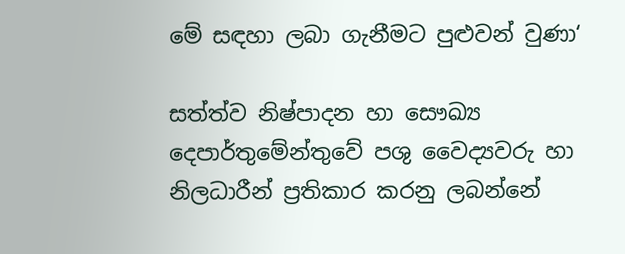මේ සඳහා ලබා ගැනීමට පුළුවන් වුණා‘

සත්ත්ව නිෂ්පාදන හා සෞඛ්‍ය දෙපාර්තුමේන්තුවේ පශු වෛද්‍යවරු හා නිලධාරීන් ප්‍රතිකාර කරනු ලබන්නේ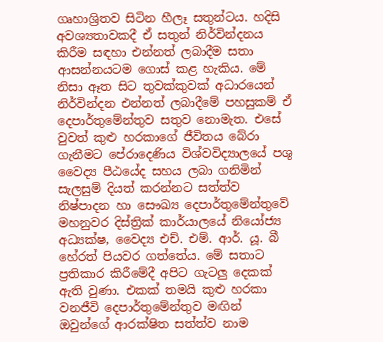ගෘහාශ්‍රිතව සිටින හීලෑ සතුන්ටය. හදිසි අවශ්‍යතාවකදී ඒ සතුන් නිර්වින්දනය කිරීම සඳහා එන්නත් ලබාදීම සතා ආසන්නයටම ගොස් කළ හැකිය. මේ නිසා ඈත සිට තුවක්කුවක් අධාරයෙන් නිර්වින්දන එන්නත් ලබාදීමේ පහසුකම් ඒ දෙපාර්තුමේන්තුව සතුව නොමැත. එසේ වුවත් කුළු හරකාගේ ජීවිතය බේරා ගැනීමට පේරාදෙණිය විශ්වවිද්‍යාලයේ පශු වෛද්‍ය පීඨයේද සහය ලබා ගනිමින් සැලසුම් දියත් කරන්නට සත්ත්ව නිෂ්පාදන හා සෞඛ්‍ය දෙපාර්තුමේන්තුවේ මහනුවර දිස්ත්‍රික් කාර්යාලයේ නියෝජ්‍ය අධ්‍යක්ෂ, වෛද්‍ය එච්. එම්. ආර්. යූ. බී හේරත් පියවර ගත්තේය. මේ සතාට ප්‍රතිකාර කිරීමේදී අපිට ගැටලු දෙකක් ඇති වුණා. එකක් තමයි කුළු හරකා වනජීවි දෙපාර්තුමේන්තුව මඟින් ඔවුන්ගේ ආරක්ෂිත සත්ත්ව නාම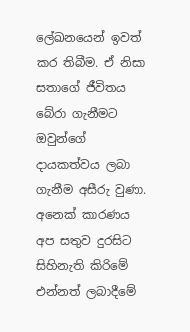ලේඛනයෙන් ඉවත් කර තිබීම. ඒ නිසා සතාගේ ජීවිතය බේරා ගැනීමට ඔවුන්ගේ දායකත්වය ලබා ගැනීම අසීරු වුණා. අනෙක් කාරණය අප සතුව දුරසිට සිහිනැති කිරිමේ එන්නත් ලබාදීමේ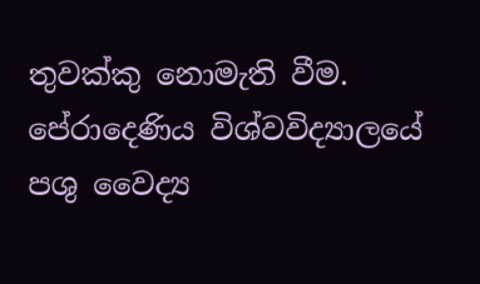තුවක්කු නොමැති වීම. පේරාදෙණිය විශ්වවිද්‍යාලයේ පශු වෛද්‍ය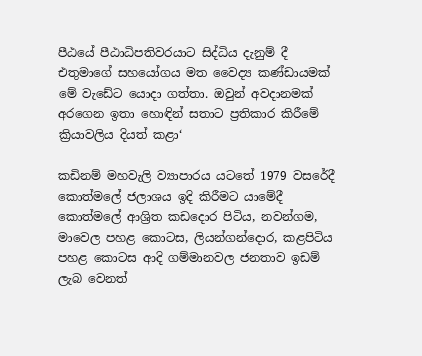පීඨයේ පීඨාධිපතිවරයාට සිද්ධිය දැනුම් දී එතුමාගේ සහයෝගය මත වෛද්‍ය කණ්ඩායමක් මේ වැඩේට යොදා ගත්තා. ඔවුන් අවදානමක් අරගෙන ඉතා හොඳින් සතාට ප්‍රතිකාර කිරීමේ ක්‍රියාවලිය දියත් කළා‘

කඩිනම් මහවැලි ව්‍යාපාරය යටතේ 1979 වසරේදී කොත්මලේ ජලාශය ඉදි කිරීමට යාමේදී කොත්මලේ ආශ්‍රිත කඩදොර පිටිය, නවන්ගම, මාවෙල පහළ කොටස, ලියන්ගන්දොර, කළපිටිය පහළ කොටස ආදි ගම්මානවල ජනතාව ඉඩම් ලැබ වෙනත්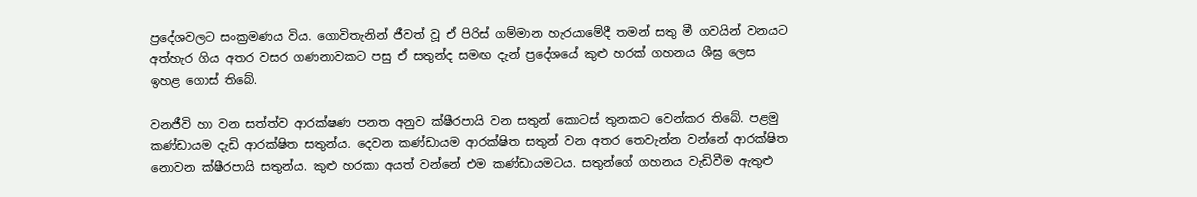ප්‍රදේශවලට සංක්‍රමණය විය. ගොවිතැනින් ජීවත් වූ ඒ පිරිස් ගම්මාන හැරයාමේදී තමන් සතු මී ගවයින් වනයට අත්හැර ගිය අතර වසර ගණනාවකට පසු ඒ සතුන්ද සමඟ දැන් ප්‍රදේශයේ කුළු හරක් ගහනය ශීඝ්‍ර ලෙස ඉහළ ගොස් තිබේ.

වනජීවි හා වන සත්ත්ව ආරක්ෂණ පනත අනුව ක්ෂීරපායි වන සතුන් කොටස් තුනකට වෙන්කර තිබේ. පළමු කණ්ඩායම දැඩි ආරක්ෂිත සතුන්ය. දෙවන කණ්ඩායම ආරක්ෂිත සතුන් වන අතර තෙවැන්න වන්නේ ආරක්ෂිත නොවන ක්ෂීරපායි සතුන්ය. කුළු හරකා අයත් වන්නේ එම කණ්ඩායමටය. සතුන්ගේ ගහනය වැඩිවීම ඇතුළු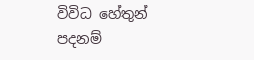විවිධ හේතුන් පදනම්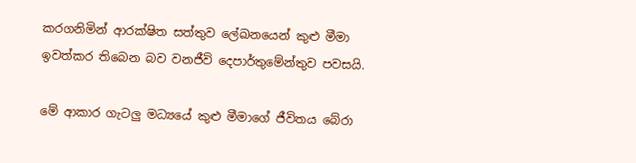කරගනිමින් ආරක්ෂිත සත්තුව ලේඛනයෙන් කුළු මීමා ඉවත්කර තිබෙන බව වනජීවි දෙපාර්තුමේන්තුව පවසයි.

මේ ආකාර ගැටලු මධ්‍යයේ කුළු මීමාගේ ජීවිතය බේරා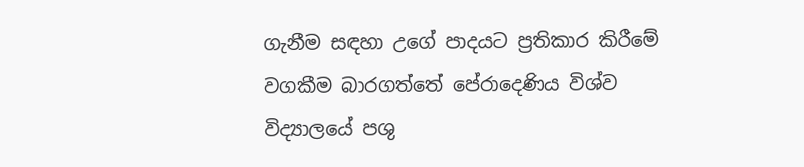ගැනීම සඳහා උගේ පාදයට ප්‍රතිකාර කිරීමේ වගකීම බාරගත්තේ පේරාදෙණිය විශ්ව විද්‍යාලයේ පශු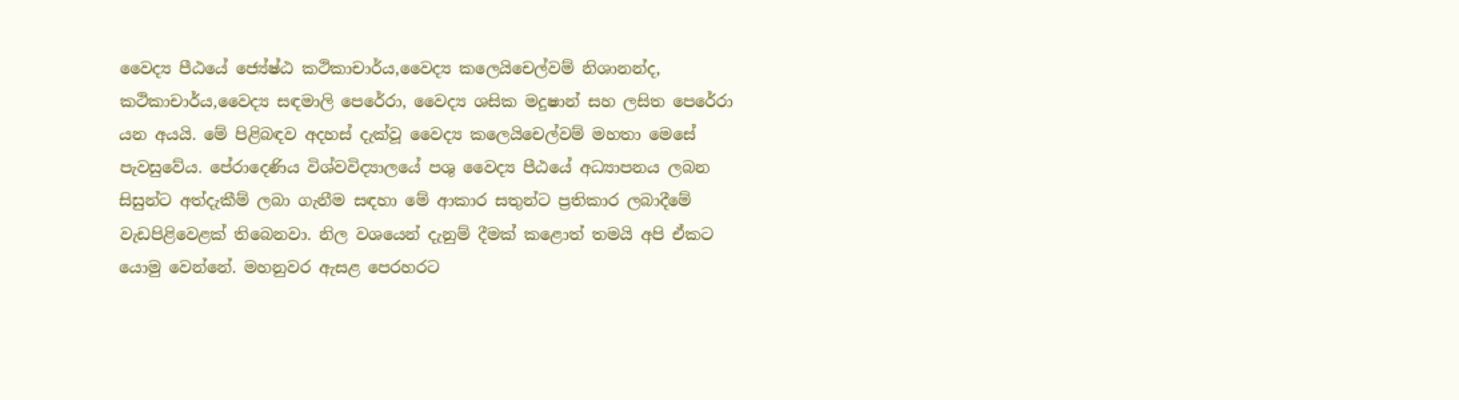වෛද්‍ය පීඨයේ ජ්‍යේෂ්ඨ කථිකාචාර්ය,වෛද්‍ය කලෙයිචෙල්වම් නිශානන්ද, කථිකාචාර්ය,වෛද්‍ය සඳමාලි පෙරේරා, වෛද්‍ය ශසික මදුෂාන් සහ ලසිත පෙරේරා යන අයයි. මේ පිළිබඳව අදහස් දැක්වූ වෛද්‍ය කලෙයිචෙල්වම් මහතා මෙසේ පැවසුවේය. පේරාදෙණිය විශ්වවිද්‍යාලයේ පශු වෛද්‍ය පීඨයේ අධ්‍යාපනය ලබන සිසුන්ට අත්දැකීම් ලබා ගැනීම සඳහා මේ ආකාර සතුන්ට ප්‍රතිකාර ලබාදීමේ වැඩපිළිවෙළක් තිබෙනවා. නිල වශයෙන් දැනුම් දීමක් කළොත් තමයි අපි ඒකට යොමු වෙන්නේ. මහනුවර ඇසළ පෙරහරට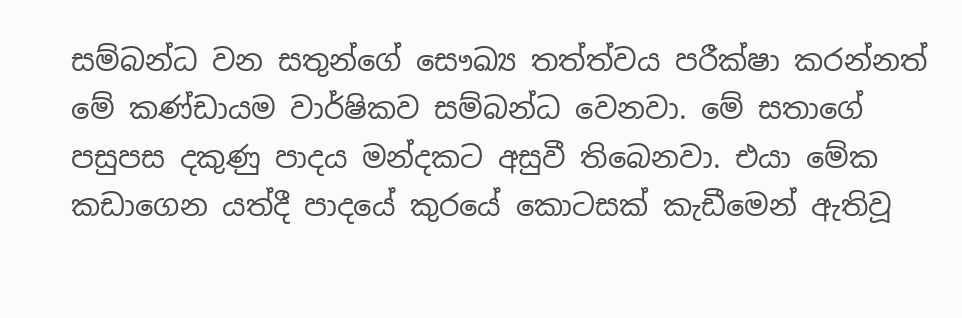සම්බන්ධ වන සතුන්ගේ සෞඛ්‍ය තත්ත්වය පරීක්ෂා කරන්නත් මේ කණ්ඩායම වාර්ෂිකව සම්බන්ධ වෙනවා. මේ සතාගේ පසුපස දකුණු පාදය මන්දකට අසුවී තිබෙනවා. එයා මේක කඩාගෙන යත්දී පාදයේ කුරයේ කොටසක් කැඩීමෙන් ඇතිවූ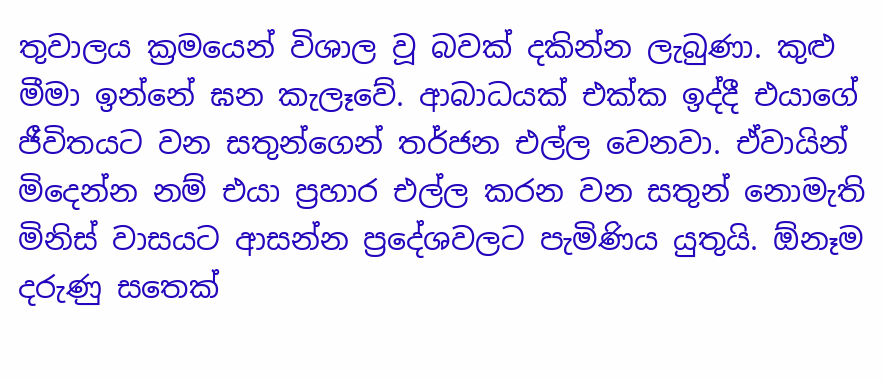තුවාලය ක්‍රමයෙන් විශාල වූ බවක් දකින්න ලැබුණා. කුළු මීමා ඉන්නේ ඝන කැලෑවේ. ආබාධයක් එක්ක ඉද්දී එයාගේ ජීවිතයට වන සතුන්ගෙන් තර්ජන එල්ල වෙනවා. ඒවායින් මිදෙන්න නම් එයා ප්‍රහාර එල්ල කරන වන සතුන් නොමැති මිනිස් වාසයට ආසන්න ප්‍රදේශවලට පැමිණිය යුතුයි. ඕනෑම දරුණු සතෙක්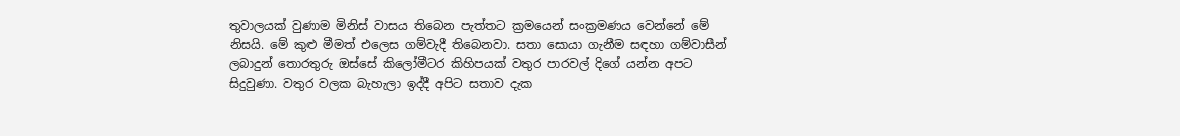තුවාලයක් වුණාම මිනිස් වාසය තිබෙන පැත්තට ක්‍රමයෙන් සංක්‍රමණය වෙන්නේ මේ නිසයි. මේ කුළු මීමත් එලෙස ගම්වැදී තිබෙනවා. සතා සොයා ගැනීම සඳහා ගම්වාසීන් ලබාදුන් තොරතුරු ඔස්සේ කිලෝමීටර කිහිපයක් වතුර පාරවල් දිගේ යන්න අපට සිදුවුණා. වතුර වලක බැහැලා ඉද්දී අපිට සතාව දැක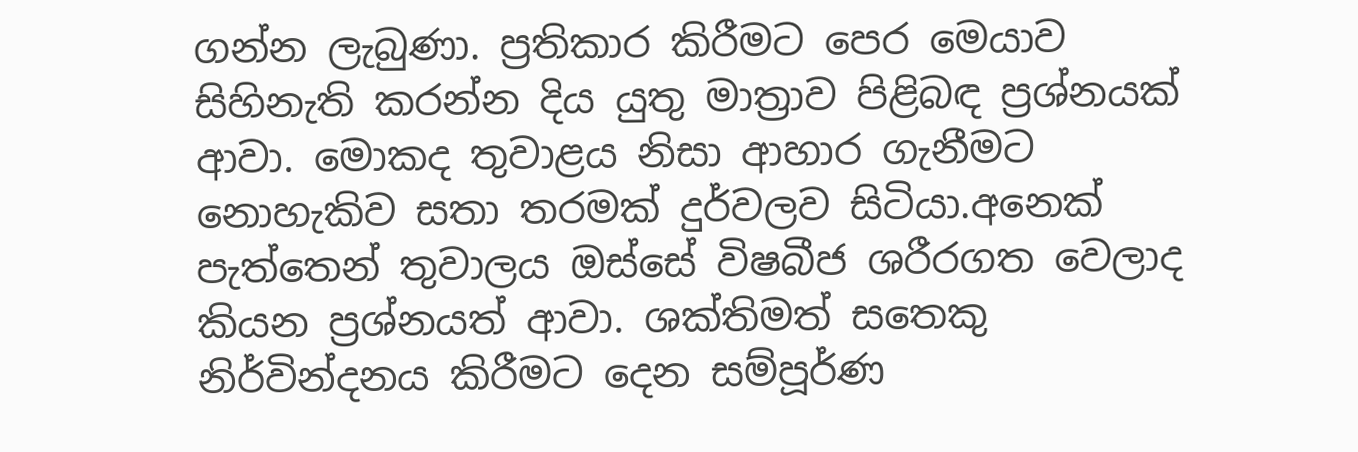ගන්න ලැබුණා. ප්‍රතිකාර කිරීමට පෙර මෙයාව සිහිනැති කරන්න දිය යුතු මාත්‍රාව පිළිබඳ ප්‍රශ්නයක් ආවා. මොකද තුවාළය නිසා ආහාර ගැනීමට නොහැකිව සතා තරමක් දුර්වලව සිටියා.අනෙක් පැත්තෙන් තුවාලය ඔස්සේ විෂබීජ ශරීරගත වෙලාද කියන ප්‍රශ්නයත් ආවා. ශක්තිමත් සතෙකු නිර්වින්දනය කිරීමට දෙන සම්පූර්ණ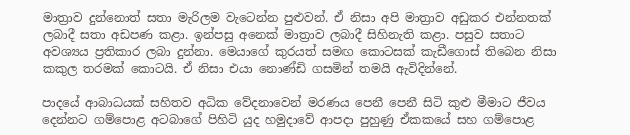මාත්‍රාව දුන්නොත් සතා මැරිලම වැටෙන්න පුළුවන්. ඒ නිසා අපි මාත්‍රාව අඩුකර එන්නතක් ලබාදී සතා අඩපණ කළා. ඉන්පසු අනෙක් මාත්‍රාව ලබාදී සිහිනැති කළා. පසුව සතාට අවශ්‍යය ප්‍රතිකාර ලබා දුන්නා. මෙයාගේ කුරයත් සමඟ කොටසක් කැඩීගොස් තිබෙන නිසා කකුල තරමක් කොටයි. ඒ නිසා එයා නොණ්ඩි ගසමින් තමයි ඇවිදින්නේ.

පාදයේ ආබාධයක් සහිතව අධික වේදනාවෙන් මරණය පෙනී පෙනී සිටි කුළු මීමාට ජීවය දෙන්නට ගම්පොළ අටබාගේ පිහිටි යුද හමුදාවේ ආපදා පුහුණු ඒකකයේ සහ ගම්පොළ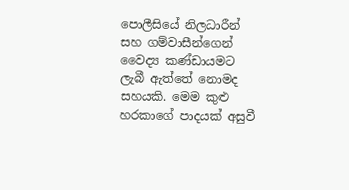පොලීසියේ නිලධාරීන් සහ ගම්වාසීන්ගෙන් වෛද්‍ය කණ්ඩායමට ලැබී ඇත්තේ නොමද සහයකි. මෙම කුළු හරකාගේ පාදයක් අසුවී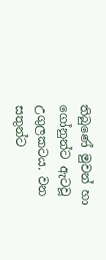තිබුණේ මුවන් හා ගෝනුන්ට ඇටවූ උගුලකටය. වන සතුන්ට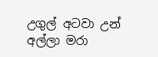උගුල් අටවා උන් අල්ලා මරා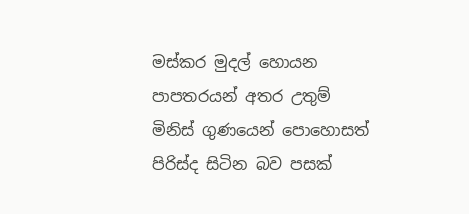මස්කර මුදල් හොයන පාපතරයන් අතර උතුම් මිනිස් ගුණයෙන් පොහොසත් පිරිස්ද සිටින බව පසක්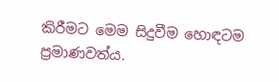කිරීමට මෙම සිදුවීම හොඳටම ප්‍රමාණවත්ය.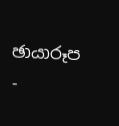ඡායාරූප -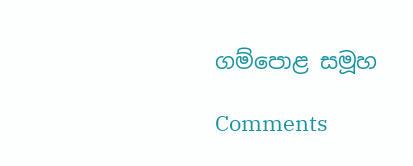ගම්පොළ සමූහ

Comments